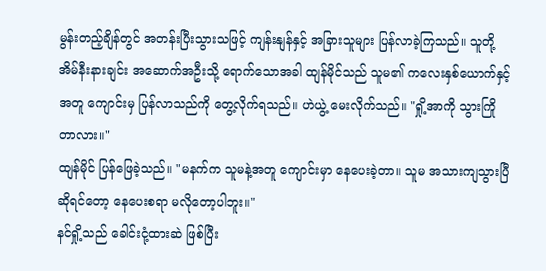မွန်းတည့်ချိန်တွင် အတန်းပြီးသွားသဖြင့် ကျန်းနျန်နှင့် အခြားသူများ ပြန်လာခဲ့ကြသည်။ သူတို့ အိမ်နီးနားချင်း အဆောက်အဦးသို့ ရောက်သောအခါ ထျန်မိုင်သည် သူမ၏ ကလေးနှစ်ယောက်နှင့်အတူ ကျောင်းမှ ပြန်လာသည်ကို တွေ့လိုက်ရသည်။ ဟဲယွဲ့ မေးလိုက်သည်။ "ရှို့အာကို သွားကြိုတာလား။"
ထျန်မိုင် ပြန်ဖြေခဲ့သည်။ "မနက်က သူမနဲ့အတူ ကျောင်းမှာ နေပေးခဲ့တာ။ သူမ အသားကျသွားပြီဆိုရင်တော့ နေပေးစရာ မလိုတော့ပါဘူး။"
နင်ရှို့သည် ခေါင်းငုံ့ထားဆဲ ဖြစ်ပြီး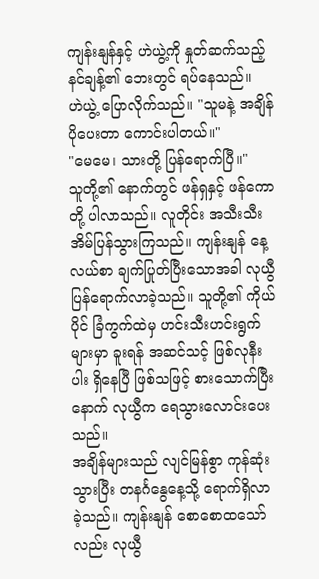ကျန်းနျန်နှင့် ဟဲယွဲ့ကို နှုတ်ဆက်သည့် နင်ချန့်၏ ဘေးတွင် ရပ်နေသည်။
ဟဲယွဲ့ ပြောလိုက်သည်။ "သူမနဲ့ အချိန်ပိုပေးတာ ကောင်းပါတယ်။"
"မေမေ၊ သားတို့ ပြန်ရောက်ပြီ။"
သူတို့၏ နောက်တွင် ဖန်ရှနှင့် ဖန်ကောတို့ ပါလာသည်။ လူတိုင်း အသီးသီး အိမ်ပြန်သွားကြသည်။ ကျန်းနျန် နေ့လယ်စာ ချက်ပြုတ်ပြီးသောအခါ လုယွီ ပြန်ရောက်လာခဲ့သည်။ သူတို့၏ ကိုယ်ပိုင် ခြံကွက်ထဲမှ ဟင်းသီးဟင်းရွက်များမှာ ခူးရန် အဆင်သင့် ဖြစ်လုနီးပါး ရှိနေပြီ ဖြစ်သဖြင့် စားသောက်ပြီးနောက် လုယွီက ရေသွားလောင်းပေးသည်။
အချိန်များသည် လျင်မြန်စွာ ကုန်ဆုံးသွားပြီး တနင်္ဂနွေနေ့သို့ ရောက်ရှိလာခဲ့သည်။ ကျန်းနျန် စောစောထသော်လည်း လုယွီ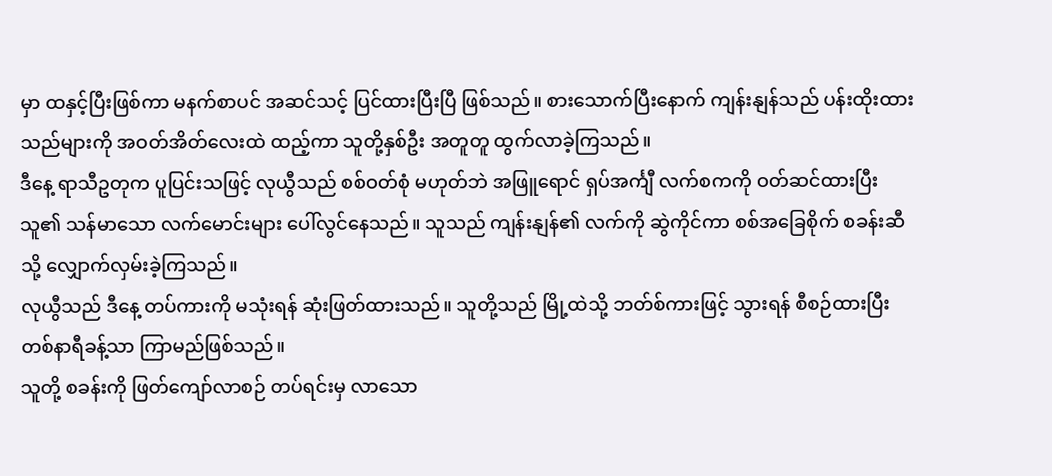မှာ ထနှင့်ပြီးဖြစ်ကာ မနက်စာပင် အဆင်သင့် ပြင်ထားပြီးပြီ ဖြစ်သည်။ စားသောက်ပြီးနောက် ကျန်းနျန်သည် ပန်းထိုးထားသည်များကို အဝတ်အိတ်လေးထဲ ထည့်ကာ သူတို့နှစ်ဦး အတူတူ ထွက်လာခဲ့ကြသည်။
ဒီနေ့ ရာသီဥတုက ပူပြင်းသဖြင့် လုယွီသည် စစ်ဝတ်စုံ မဟုတ်ဘဲ အဖြူရောင် ရှပ်အင်္ကျီ လက်စကကို ဝတ်ဆင်ထားပြီး သူ၏ သန်မာသော လက်မောင်းများ ပေါ်လွင်နေသည်။ သူသည် ကျန်းနျန်၏ လက်ကို ဆွဲကိုင်ကာ စစ်အခြေစိုက် စခန်းဆီသို့ လျှောက်လှမ်းခဲ့ကြသည်။
လုယွီသည် ဒီနေ့ တပ်ကားကို မသုံးရန် ဆုံးဖြတ်ထားသည်။ သူတို့သည် မြို့ထဲသို့ ဘတ်စ်ကားဖြင့် သွားရန် စီစဉ်ထားပြီး တစ်နာရီခန့်သာ ကြာမည်ဖြစ်သည်။
သူတို့ စခန်းကို ဖြတ်ကျော်လာစဉ် တပ်ရင်းမှ လာသော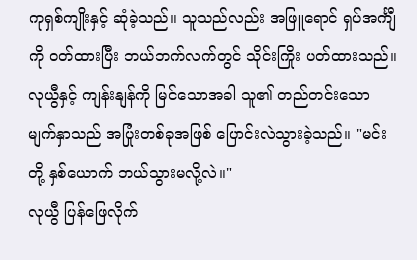ကုရှစ်ကျိုးနှင့် ဆုံခဲ့သည်။ သူသည်လည်း အဖြူရောင် ရှပ်အင်္ကျီကို ဝတ်ထားပြီး ဘယ်ဘက်လက်တွင် သိုင်းကြိုး ပတ်ထားသည်။ လုယွီနှင့် ကျန်းနျန်ကို မြင်သောအခါ သူ၏ တည်တင်းသော မျက်နှာသည် အပြုံးတစ်ခုအဖြစ် ပြောင်းလဲသွားခဲ့သည်။ "မင်းတို့ နှစ်ယောက် ဘယ်သွားမလို့လဲ။"
လုယွီ ပြန်ဖြေလိုက်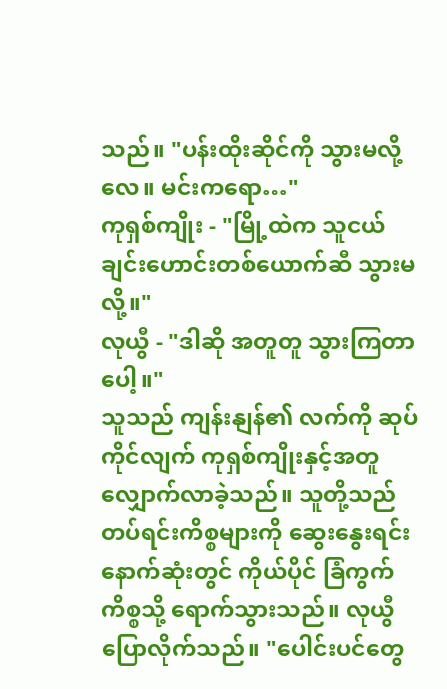သည်။ "ပန်းထိုးဆိုင်ကို သွားမလို့လေ။ မင်းကရော…"
ကုရှစ်ကျိုး - "မြို့ထဲက သူငယ်ချင်းဟောင်းတစ်ယောက်ဆီ သွားမလို့။"
လုယွီ - "ဒါဆို အတူတူ သွားကြတာပေါ့။"
သူသည် ကျန်းနျန်၏ လက်ကို ဆုပ်ကိုင်လျက် ကုရှစ်ကျိုးနှင့်အတူ လျှောက်လာခဲ့သည်။ သူတို့သည် တပ်ရင်းကိစ္စများကို ဆွေးနွေးရင်း နောက်ဆုံးတွင် ကိုယ်ပိုင် ခြံကွက်ကိစ္စသို့ ရောက်သွားသည်။ လုယွီ ပြောလိုက်သည်။ "ပေါင်းပင်တွေ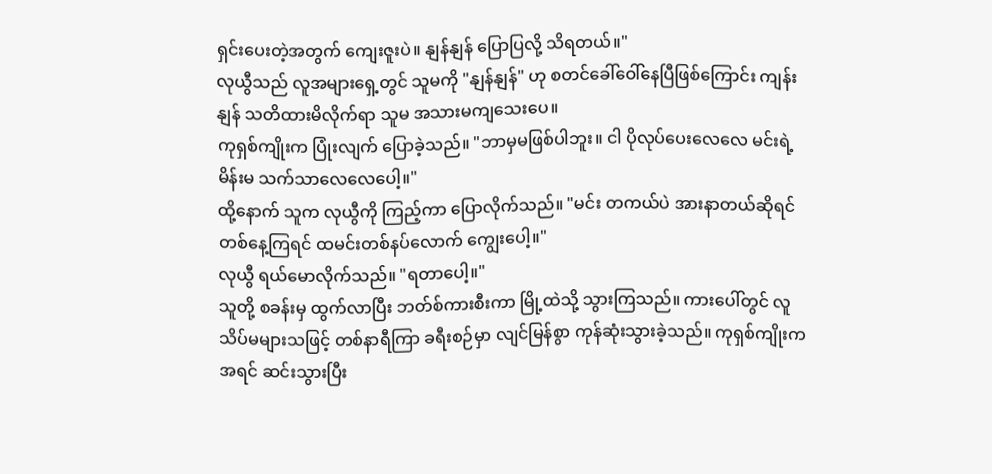ရှင်းပေးတဲ့အတွက် ကျေးဇူးပဲ။ နျန်နျန် ပြောပြလို့ သိရတယ်။"
လုယွီသည် လူအများရှေ့တွင် သူမကို "နျန်နျန်" ဟု စတင်ခေါ်ဝေါ်နေပြီဖြစ်ကြောင်း ကျန်းနျန် သတိထားမိလိုက်ရာ သူမ အသားမကျသေးပေ။
ကုရှစ်ကျိုးက ပြုံးလျက် ပြောခဲ့သည်။ "ဘာမှမဖြစ်ပါဘူး။ ငါ ပိုလုပ်ပေးလေလေ မင်းရဲ့မိန်းမ သက်သာလေလေပေါ့။"
ထို့နောက် သူက လုယွီကို ကြည့်ကာ ပြောလိုက်သည်။ "မင်း တကယ်ပဲ အားနာတယ်ဆိုရင် တစ်နေ့ကြရင် ထမင်းတစ်နပ်လောက် ကျွေးပေါ့။"
လုယွီ ရယ်မောလိုက်သည်။ "ရတာပေါ့။"
သူတို့ စခန်းမှ ထွက်လာပြီး ဘတ်စ်ကားစီးကာ မြို့ထဲသို့ သွားကြသည်။ ကားပေါ်တွင် လူသိပ်မများသဖြင့် တစ်နာရီကြာ ခရီးစဉ်မှာ လျင်မြန်စွာ ကုန်ဆုံးသွားခဲ့သည်။ ကုရှစ်ကျိုးက အရင် ဆင်းသွားပြီး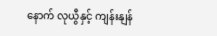နောက် လုယွီနှင့် ကျန်းနျန်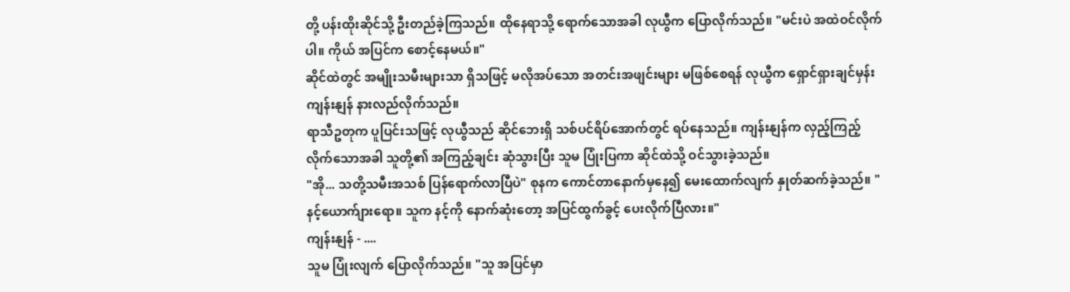တို့ ပန်းထိုးဆိုင်သို့ ဦးတည်ခဲ့ကြသည်။ ထိုနေရာသို့ ရောက်သောအခါ လုယွီက ပြောလိုက်သည်။ "မင်းပဲ အထဲဝင်လိုက်ပါ။ ကိုယ် အပြင်က စောင့်နေမယ်။"
ဆိုင်ထဲတွင် အမျိုးသမီးများသာ ရှိသဖြင့် မလိုအပ်သော အတင်းအဖျင်းများ မဖြစ်စေရန် လုယွီက ရှောင်ရှားချင်မှန်း ကျန်းနျန် နားလည်လိုက်သည်။
ရာသီဥတုက ပူပြင်းသဖြင့် လုယွီသည် ဆိုင်ဘေးရှိ သစ်ပင်ရိပ်အောက်တွင် ရပ်နေသည်။ ကျန်းနျန်က လှည့်ကြည့်လိုက်သောအခါ သူတို့၏ အကြည့်ချင်း ဆုံသွားပြီး သူမ ပြုံးပြကာ ဆိုင်ထဲသို့ ဝင်သွားခဲ့သည်။
"အို... သတို့သမီးအသစ် ပြန်ရောက်လာပြီပဲ" စုနက ကောင်တာနောက်မှနေ၍ မေးထောက်လျက် နှုတ်ဆက်ခဲ့သည်။ "နင့်ယောက်ျားရော။ သူက နင့်ကို နောက်ဆုံးတော့ အပြင်ထွက်ခွင့် ပေးလိုက်ပြီလား။"
ကျန်းနျန် - ....
သူမ ပြုံးလျက် ပြောလိုက်သည်။ "သူ အပြင်မှာ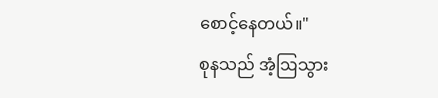စောင့်နေတယ်။"
စုနသည် အံ့ဩသွား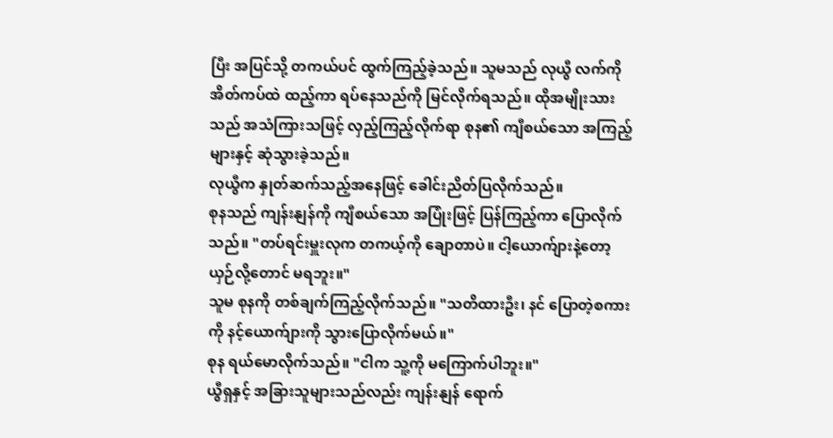ပြီး အပြင်သို့ တကယ်ပင် ထွက်ကြည့်ခဲ့သည်။ သူမသည် လုယွီ လက်ကို အိတ်ကပ်ထဲ ထည့်ကာ ရပ်နေသည်ကို မြင်လိုက်ရသည်။ ထိုအမျိုးသားသည် အသံကြားသဖြင့် လှည့်ကြည့်လိုက်ရာ စုန၏ ကျီစယ်သော အကြည့်များနှင့် ဆုံသွားခဲ့သည်။
လုယွီက နှုတ်ဆက်သည့်အနေဖြင့် ခေါင်းညိတ်ပြလိုက်သည်။
စုနသည် ကျန်းနျန်ကို ကျီစယ်သော အပြုံးဖြင့် ပြန်ကြည့်ကာ ပြောလိုက်သည်။ "တပ်ရင်းမှူးလုက တကယ့်ကို ချောတာပဲ။ ငါ့ယောက်ျားနဲ့တော့ ယှဉ်လို့တောင် မရဘူး။"
သူမ စုနကို တစ်ချက်ကြည့်လိုက်သည်။ "သတိထားဦး၊ နင် ပြောတဲ့စကားကို နင့်ယောက်ျားကို သွားပြောလိုက်မယ်။"
စုန ရယ်မောလိုက်သည်။ "ငါက သူ့ကို မကြောက်ပါဘူး။"
ယွီရှနှင့် အခြားသူများသည်လည်း ကျန်းနျန် ရောက်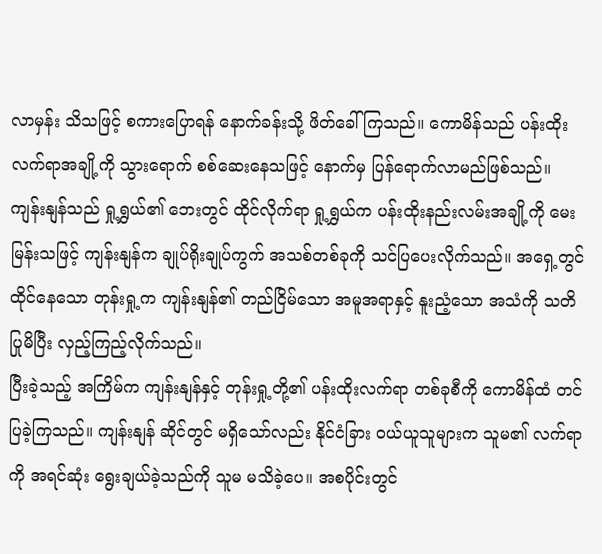လာမှန်း သိသဖြင့် စကားပြောရန် နောက်ခန်းသို့ ဖိတ်ခေါ်ကြသည်။ ကောမိန်သည် ပန်းထိုးလက်ရာအချို့ကို သွားရောက် စစ်ဆေးနေသဖြင့် နောက်မှ ပြန်ရောက်လာမည်ဖြစ်သည်။ ကျန်းနျန်သည် ရှု့ရွှယ်၏ ဘေးတွင် ထိုင်လိုက်ရာ ရှု့ရွှယ်က ပန်းထိုးနည်းလမ်းအချို့ကို မေးမြန်းသဖြင့် ကျန်းနျန်က ချုပ်ရိုးချုပ်ကွက် အသစ်တစ်ခုကို သင်ပြပေးလိုက်သည်။ အရှေ့တွင် ထိုင်နေသော တုန်းရှု့က ကျန်းနျန်၏ တည်ငြိမ်သော အမူအရာနှင့် နူးညံ့သော အသံကို သတိပြုမိပြီး လှည့်ကြည့်လိုက်သည်။
ပြီးခဲ့သည့် အကြိမ်က ကျန်းနျန်နှင့် တုန်းရှု့တို့၏ ပန်းထိုးလက်ရာ တစ်ခုစီကို ကောမိန်ထံ တင်ပြခဲ့ကြသည်။ ကျန်းနျန် ဆိုင်တွင် မရှိသော်လည်း နိုင်ငံခြား ဝယ်ယူသူများက သူမ၏ လက်ရာကို အရင်ဆုံး ရွေးချယ်ခဲ့သည်ကို သူမ မသိခဲ့ပေ။ အစပိုင်းတွင်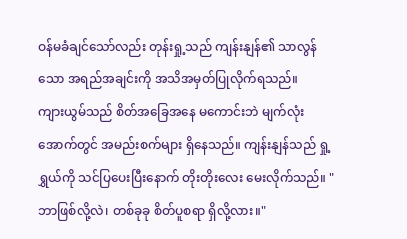ဝန်မခံချင်သော်လည်း တုန်းရှု့သည် ကျန်းနျန်၏ သာလွန်သော အရည်အချင်းကို အသိအမှတ်ပြုလိုက်ရသည်။
ကျားယွမ်သည် စိတ်အခြေအနေ မကောင်းဘဲ မျက်လုံးအောက်တွင် အမည်းစက်များ ရှိနေသည်။ ကျန်းနျန်သည် ရှု့ရွှယ်ကို သင်ပြပေးပြီးနောက် တိုးတိုးလေး မေးလိုက်သည်။ "ဘာဖြစ်လို့လဲ၊ တစ်ခုခု စိတ်ပူစရာ ရှိလို့လား။"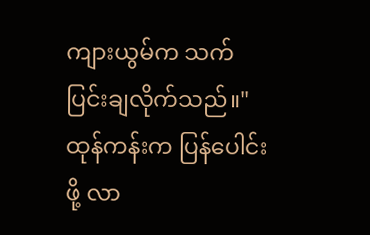ကျားယွမ်က သက်ပြင်းချလိုက်သည်။"ထုန်ကန်းက ပြန်ပေါင်းဖို့ လာ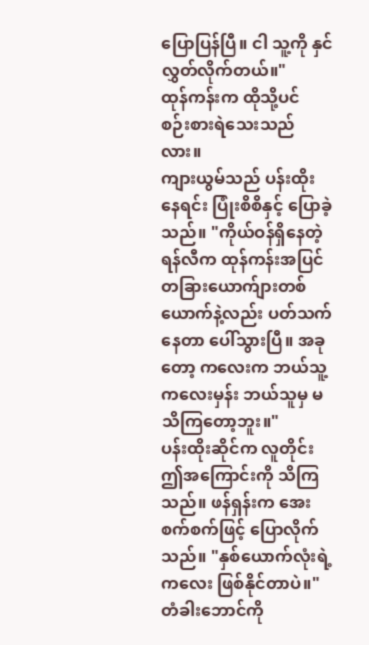ပြောပြန်ပြီ။ ငါ သူ့ကို နှင်လွှတ်လိုက်တယ်။"
ထုန်ကန်းက ထိုသို့ပင် စဉ်းစားရဲသေးသည်လား။
ကျားယွမ်သည် ပန်းထိုးနေရင်း ပြုံးစိစိနှင့် ပြောခဲ့သည်။ "ကိုယ်ဝန်ရှိနေတဲ့ ရန်လီက ထုန်ကန်းအပြင် တခြားယောက်ျားတစ်ယောက်နဲ့လည်း ပတ်သက်နေတာ ပေါ်သွားပြီ။ အခုတော့ ကလေးက ဘယ်သူ့ကလေးမှန်း ဘယ်သူမှ မသိကြတော့ဘူး။"
ပန်းထိုးဆိုင်က လူတိုင်း ဤအကြောင်းကို သိကြသည်။ ဖန်ရှန်းက အေးစက်စက်ဖြင့် ပြောလိုက်သည်။ "နှစ်ယောက်လုံးရဲ့ ကလေး ဖြစ်နိုင်တာပဲ။"
တံခါးဘောင်ကို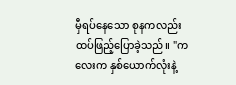မှီရပ်နေသော စုနကလည်း ထပ်ဖြည့်ပြောခဲ့သည်။ "ကလေးက နှစ်ယောက်လုံးနဲ့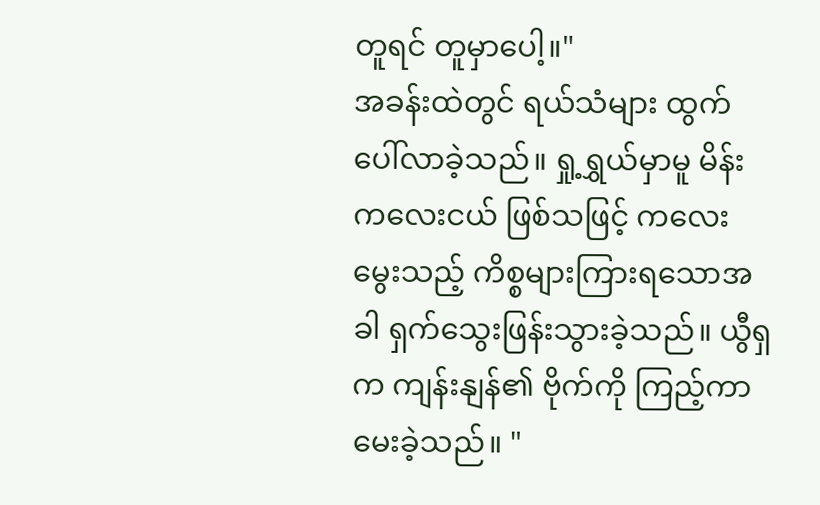တူရင် တူမှာပေါ့။"
အခန်းထဲတွင် ရယ်သံများ ထွက်ပေါ်လာခဲ့သည်။ ရှု့ရွှယ်မှာမူ မိန်းကလေးငယ် ဖြစ်သဖြင့် ကလေးမွေးသည့် ကိစ္စများကြားရသောအခါ ရှက်သွေးဖြန်းသွားခဲ့သည်။ ယွီရှက ကျန်းနျန်၏ ဗိုက်ကို ကြည့်ကာ မေးခဲ့သည်။ "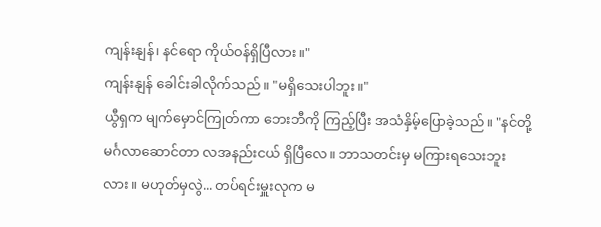ကျန်းနျန်၊ နင်ရော ကိုယ်ဝန်ရှိပြီလား။"
ကျန်းနျန် ခေါင်းခါလိုက်သည်။ "မရှိသေးပါဘူး။"
ယွီရှက မျက်မှောင်ကြုတ်ကာ ဘေးဘီကို ကြည့်ပြီး အသံနှိမ့်ပြောခဲ့သည်။ "နင်တို့ မင်္ဂလာဆောင်တာ လအနည်းငယ် ရှိပြီလေ။ ဘာသတင်းမှ မကြားရသေးဘူးလား။ မဟုတ်မှလွဲ... တပ်ရင်းမှူးလုက မ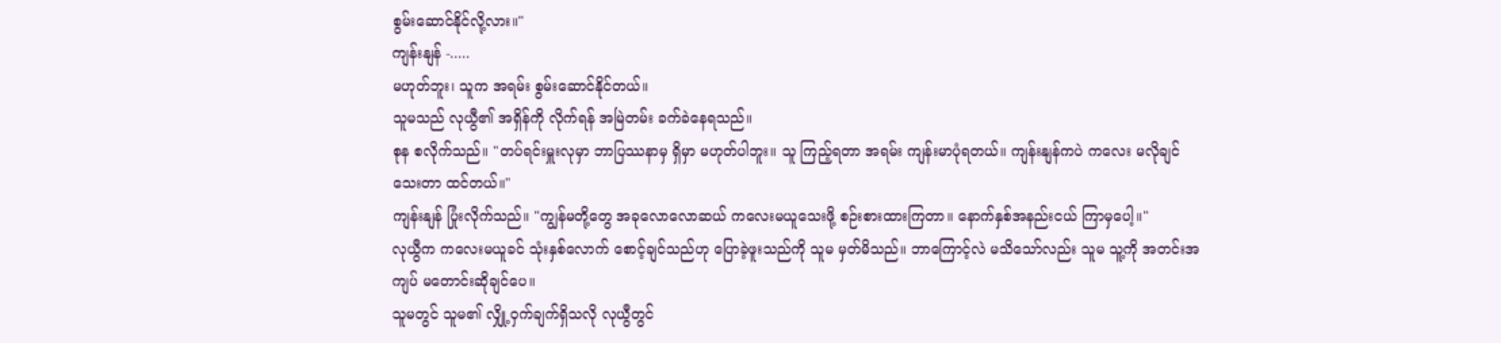စွမ်းဆောင်နိုင်လို့လား။"
ကျန်းနျန် -.....
မဟုတ်ဘူး၊ သူက အရမ်း စွမ်းဆောင်နိုင်တယ်။
သူမသည် လုယွီ၏ အရှိန်ကို လိုက်ရန် အမြဲတမ်း ခက်ခဲနေရသည်။
စုန စလိုက်သည်။ "တပ်ရင်းမှူးလုမှာ ဘာပြဿနာမှ ရှိမှာ မဟုတ်ပါဘူး။ သူ ကြည့်ရတာ အရမ်း ကျန်းမာပုံရတယ်။ ကျန်းနျန်ကပဲ ကလေး မလိုချင်သေးတာ ထင်တယ်။"
ကျန်းနျန် ပြုံးလိုက်သည်။ "ကျွန်မတို့တွေ အခုလောလောဆယ် ကလေးမယူသေးဖို့ စဉ်းစားထားကြတာ။ နောက်နှစ်အနည်းငယ် ကြာမှပေါ့။"
လုယွီက ကလေးမယူခင် သုံးနှစ်လောက် စောင့်ချင်သည်ဟု ပြောခဲ့ဖူးသည်ကို သူမ မှတ်မိသည်။ ဘာကြောင့်လဲ မသိသော်လည်း သူမ သူ့ကို အတင်းအကျပ် မတောင်းဆိုချင်ပေ။
သူမတွင် သူမ၏ လျှို့ဝှက်ချက်ရှိသလို လုယွီတွင်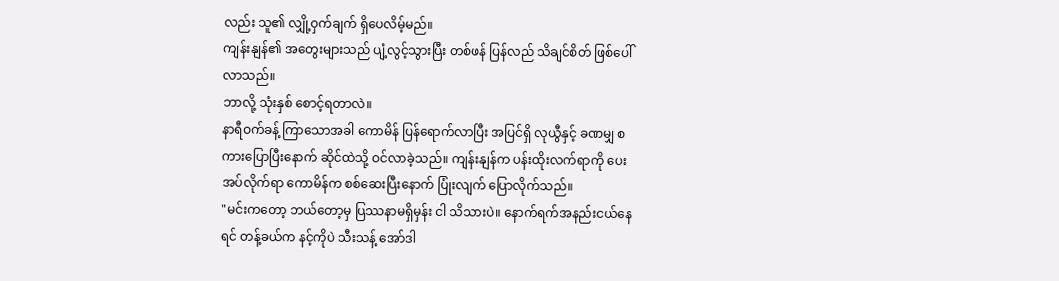လည်း သူ၏ လျှို့ဝှက်ချက် ရှိပေလိမ့်မည်။
ကျန်းနျန်၏ အတွေးများသည် ပျံ့လွင့်သွားပြီး တစ်ဖန် ပြန်လည် သိချင်စိတ် ဖြစ်ပေါ်လာသည်။
ဘာလို့ သုံးနှစ် စောင့်ရတာလဲ။
နာရီဝက်ခန့် ကြာသောအခါ ကောမိန် ပြန်ရောက်လာပြီး အပြင်ရှိ လုယွီနှင့် ခဏမျှ စကားပြောပြီးနောက် ဆိုင်ထဲသို့ ဝင်လာခဲ့သည်။ ကျန်းနျန်က ပန်းထိုးလက်ရာကို ပေးအပ်လိုက်ရာ ကောမိန်က စစ်ဆေးပြီးနောက် ပြုံးလျက် ပြောလိုက်သည်။
"မင်းကတော့ ဘယ်တော့မှ ပြဿနာမရှိမှန်း ငါ သိသားပဲ။ နောက်ရက်အနည်းငယ်နေရင် တန့်ခယ်က နင့်ကိုပဲ သီးသန့် အော်ဒါ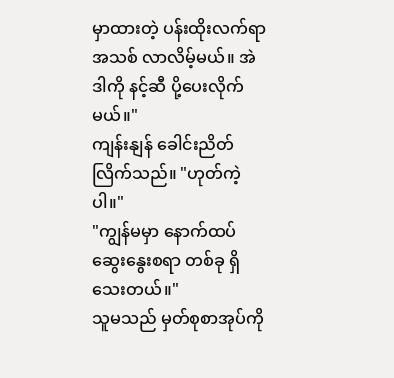မှာထားတဲ့ ပန်းထိုးလက်ရာအသစ် လာလိမ့်မယ်။ အဲဒါကို နင့်ဆီ ပို့ပေးလိုက်မယ်။"
ကျန်းနျန် ခေါင်းညိတ်လြိက်သည်။ "ဟုတ်ကဲ့ပါ။"
"ကျွန်မမှာ နောက်ထပ် ဆွေးနွေးစရာ တစ်ခု ရှိသေးတယ်။"
သူမသည် မှတ်စုစာအုပ်ကို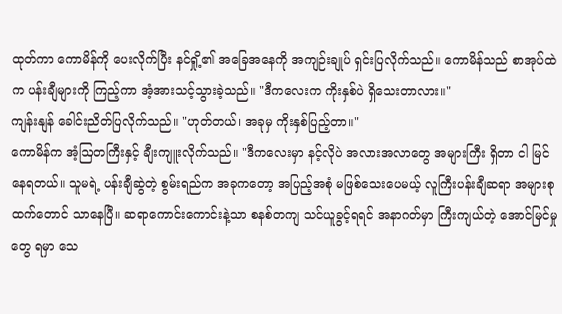ထုတ်ကာ ကောမိန်ကို ပေးလိုက်ပြီး နင်ရှို့၏ အခြေအနေကို အကျဉ်းချုပ် ရှင်းပြလိုက်သည်။ ကောမိန်သည် စာအုပ်ထဲက ပန်းချီများကို ကြည့်ကာ အံ့အားသင့်သွားခဲ့သည်။ "ဒီကလေးက ကိုးနှစ်ပဲ ရှိသေးတာလား။"
ကျန်းနျန် ခေါင်းညိတ်ပြလိုက်သည်။ "ဟုတ်တယ်၊ အခုမှ ကိုးနှစ်ပြည့်တာ။"
ကောမိန်က အံ့ဩတကြီးနှင့် ချီးကျူးလိုက်သည်။ "ဒီကလေးမှာ နင့်လိုပဲ အလားအလာတွေ အများကြီး ရှိတာ ငါ မြင်နေရတယ်။ သူမရဲ့ ပန်းချီဆွဲတဲ့ စွမ်းရည်က အခုကတော့ အပြည့်အစုံ မဖြစ်သေးပေမယ့် လူကြီးပန်းချီဆရာ အများစုထက်တောင် သာနေပြီ။ ဆရာကောင်းကောင်းနဲ့သာ စနစ်တကျ သင်ယူခွင့်ရရင် အနာဂတ်မှာ ကြီးကျယ်တဲ့ အောင်မြင်မှုတွေ ရမှာ သေ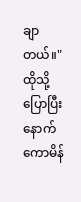ချာတယ်။"
ထိုသို့ ပြောပြီးနောက် ကောမိန်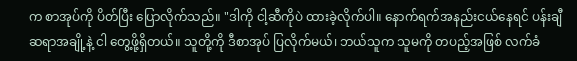က စာအုပ်ကို ပိတ်ပြီး ပြောလိုက်သည်။ "ဒါကို ငါ့ဆီကိုပဲ ထားခဲ့လိုက်ပါ။ နောက်ရက်အနည်းငယ်နေရင် ပန်းချီဆရာအချို့နဲ့ ငါ တွေ့ဖို့ရှိတယ်။ သူတို့ကို ဒီစာအုပ် ပြလိုက်မယ်၊ ဘယ်သူက သူမကို တပည့်အဖြစ် လက်ခံ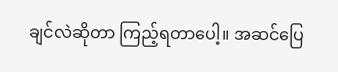ချင်လဲဆိုတာ ကြည့်ရတာပေါ့။ အဆင်ပြေ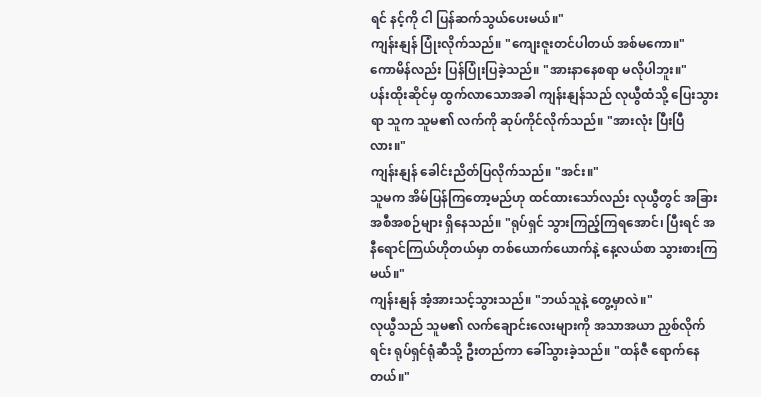ရင် နင့်ကို ငါ ပြန်ဆက်သွယ်ပေးမယ်။"
ကျန်းနျန် ပြုံးလိုက်သည်။ "ကျေးဇူးတင်ပါတယ် အစ်မကော။"
ကောမိန်လည်း ပြန်ပြုံးပြခဲ့သည်။ "အားနာနေစရာ မလိုပါဘူး။"
ပန်းထိုးဆိုင်မှ ထွက်လာသောအခါ ကျန်းနျန်သည် လုယွီထံသို့ ပြေးသွားရာ သူက သူမ၏ လက်ကို ဆုပ်ကိုင်လိုက်သည်။ "အားလုံး ပြီးပြီလား။"
ကျန်းနျန် ခေါင်းညိတ်ပြလိုက်သည်။ "အင်း။"
သူမက အိမ်ပြန်ကြတော့မည်ဟု ထင်ထားသော်လည်း လုယွီတွင် အခြား အစီအစဉ်များ ရှိနေသည်။ "ရုပ်ရှင် သွားကြည့်ကြရအောင်၊ ပြီးရင် အနီရောင်ကြယ်ဟိုတယ်မှာ တစ်ယောက်ယောက်နဲ့ နေ့လယ်စာ သွားစားကြမယ်။"
ကျန်းနျန် အံ့အားသင့်သွားသည်။ "ဘယ်သူနဲ့ တွေ့မှာလဲ။"
လုယွီသည် သူမ၏ လက်ချောင်းလေးများကို အသာအယာ ညှစ်လိုက်ရင်း ရုပ်ရှင်ရုံဆီသို့ ဦးတည်ကာ ခေါ်သွားခဲ့သည်။ "ထန်ဇီ ရောက်နေတယ်။"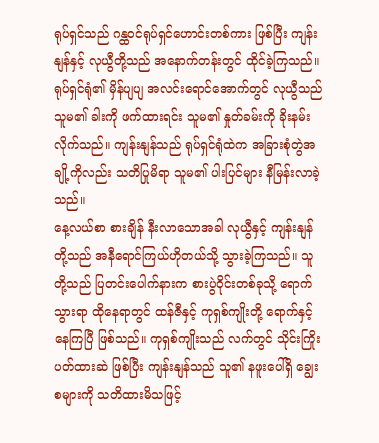ရုပ်ရှင်သည် ဂန္ထဝင်ရုပ်ရှင်ဟောင်းတစ်ကား ဖြစ်ပြီး ကျန်းနျန်နှင့် လုယွီတို့သည် အနောက်တန်းတွင် ထိုင်ခဲ့ကြသည်။ ရုပ်ရှင်ရုံ၏ မှိန်ပျပျ အလင်းရောင်အောက်တွင် လုယွီသည် သူမ၏ ခါးကို ဖက်ထားရင်း သူမ၏ နှုတ်ခမ်းကို ခိုးနမ်းလိုက်သည်။ ကျန်းနျန်သည် ရုပ်ရှင်ရုံထဲက အခြားစုံတွဲအချို့ကိုလည်း သတိပြုမိရာ သူမ၏ ပါးပြင်များ နီမြန်းလာခဲ့သည်။
နေ့လယ်စာ စားချိန် နီးလာသောအခါ လုယွီနှင့် ကျန်းနျန်တို့သည် အနီရောင်ကြယ်ဟိုတယ်သို့ သွားခဲ့ကြသည်။ သူတို့သည် ပြတင်းပေါက်နားက စားပွဲဝိုင်းတစ်ခုသို့ ရောက်သွားရာ ထိုနေရာတွင် ထန်ဇီနှင့် ကုရှစ်ကျိုးတို့ ရောက်နှင့်နေကြပြီ ဖြစ်သည်။ ကုရှစ်ကျိုးသည် လက်တွင် သိုင်းကြိုး ပတ်ထားဆဲ ဖြစ်ပြီး ကျန်းနျန်သည် သူ၏ နဖူးပေါ်ရှိ ချွေးစများကို သတိထားမိသဖြင့်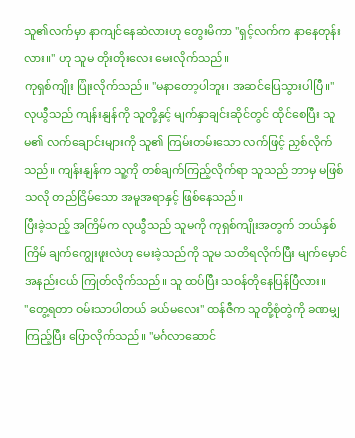သူ၏လက်မှာ နာကျင်နေဆဲလားဟု တွေးမိကာ "ရှင့်လက်က နာနေတုန်းလား။" ဟု သူမ တိုးတိုးလေး မေးလိုက်သည်။
ကုရှစ်ကျိုး ပြုံးလိုက်သည်။ "မနာတော့ပါဘူး၊ အဆင်ပြေသွားပါပြီ။"
လုယွီသည် ကျန်းနျန်ကို သူတို့နှင့် မျက်နှာချင်းဆိုင်တွင် ထိုင်စေပြီး သူမ၏ လက်ချောင်းများကို သူ၏ ကြမ်းတမ်းသော လက်ဖြင့် ညှစ်လိုက်သည်။ ကျန်းနျန်က သူ့ကို တစ်ချက်ကြည့်လိုက်ရာ သူသည် ဘာမှ မဖြစ်သလို တည်ငြိမ်သော အမူအရာနှင့် ဖြစ်နေသည်။
ပြီးခဲ့သည့် အကြိမ်က လုယွီသည် သူမကို ကုရှစ်ကျိုးအတွက် ဘယ်နှစ်ကြိမ် ချက်ကျွေးဖူးလဲဟု မေးခဲ့သည်ကို သူမ သတိရလိုက်ပြီး မျက်မှောင် အနည်းငယ် ကြုတ်လိုက်သည်။ သူ ထပ်ပြီး သဝန်တိုနေပြန်ပြီလား။
"တွေ့ရတာ ဝမ်းသာပါတယ် ခယ်မလေး" ထန်ဇီက သူတို့စုံတွဲကို ခဏမျှ ကြည့်ပြီး ပြောလိုက်သည်။ "မင်္ဂလာဆောင်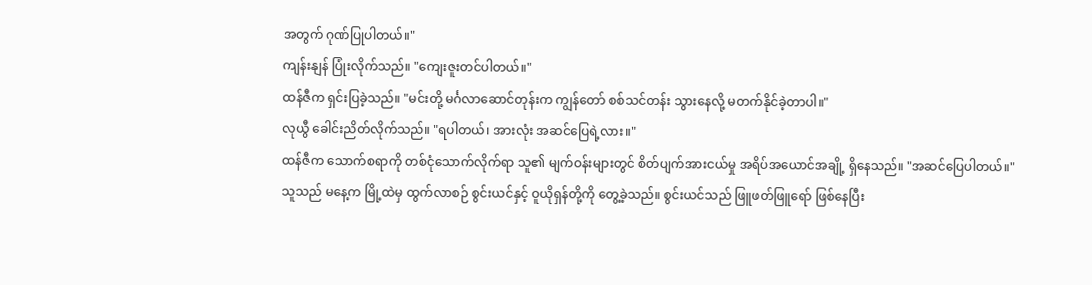အတွက် ဂုဏ်ပြုပါတယ်။"
ကျန်းနျန် ပြုံးလိုက်သည်။ "ကျေးဇူးတင်ပါတယ်။"
ထန်ဇီက ရှင်းပြခဲ့သည်။ "မင်းတို့ မင်္ဂလာဆောင်တုန်းက ကျွန်တော် စစ်သင်တန်း သွားနေလို့ မတက်နိုင်ခဲ့တာပါ။"
လုယွီ ခေါင်းညိတ်လိုက်သည်။ "ရပါတယ်၊ အားလုံး အဆင်ပြေရဲ့လား။"
ထန်ဇီက သောက်စရာကို တစ်ငုံသောက်လိုက်ရာ သူ၏ မျက်ဝန်းများတွင် စိတ်ပျက်အားငယ်မှု အရိပ်အယောင်အချို့ ရှိနေသည်။ "အဆင်ပြေပါတယ်။"
သူသည် မနေ့က မြို့ထဲမှ ထွက်လာစဉ် စွင်းယင်နှင့် ဝူယိုရှန်တို့ကို တွေ့ခဲ့သည်။ စွင်းယင်သည် ဖြူဖတ်ဖြူရော် ဖြစ်နေပြီး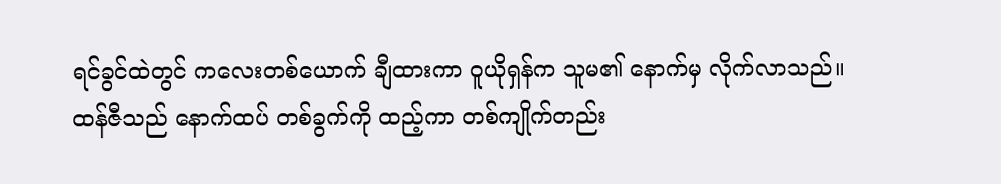ရင်ခွင်ထဲတွင် ကလေးတစ်ယောက် ချီထားကာ ဝူယိုရှန်က သူမ၏ နောက်မှ လိုက်လာသည်။
ထန်ဇီသည် နောက်ထပ် တစ်ခွက်ကို ထည့်ကာ တစ်ကျိုက်တည်း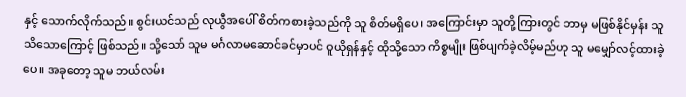နှင့် သောက်လိုက်သည်။ စွင်းယင်သည် လုယွီအပေါ် စိတ်ကစားခဲ့သည်ကို သူ စိတ်မရှိပေ၊ အကြောင်းမှာ သူတို့ကြားတွင် ဘာမှ မဖြစ်နိုင်မှန်း သူ သိသောကြောင့် ဖြစ်သည်။ သို့သော် သူမ မင်္ဂလာမဆောင်ခင်မှာပင် ဝူယိုရှန်နှင့် ထိုသို့သော ကိစ္စမျိုး ဖြစ်ပျက်ခဲ့လိမ့်မည်ဟု သူ မမျှော်လင့်ထားခဲ့ပေ။ အခုတော့ သူမ ဘယ်လမ်း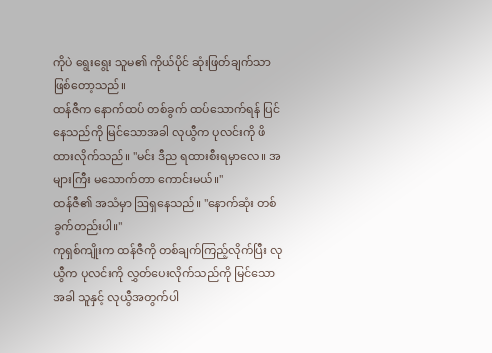ကိုပဲ ရွေးရွေး သူမ၏ ကိုယ်ပိုင် ဆုံးဖြတ်ချက်သာ ဖြစ်တော့သည်။
ထန်ဇီက နောက်ထပ် တစ်ခွက် ထပ်သောက်ရန် ပြင်နေသည်ကို မြင်သောအခါ လုယွီက ပုလင်းကို ဖိထားလိုက်သည်။ "မင်း ဒီည ရထားစီးရမှာလေ။ အများကြီး မသောက်တာ ကောင်းမယ်။"
ထန်ဇီ၏ အသံမှာ ဩရှနေသည်။ "နောက်ဆုံး တစ်ခွက်တည်းပါ။"
ကုရှစ်ကျိုးက ထန်ဇီကို တစ်ချက်ကြည့်လိုက်ပြီး လုယွီက ပုလင်းကို လွှတ်ပေးလိုက်သည်ကို မြင်သောအခါ သူနှင့် လုယွီအတွက်ပါ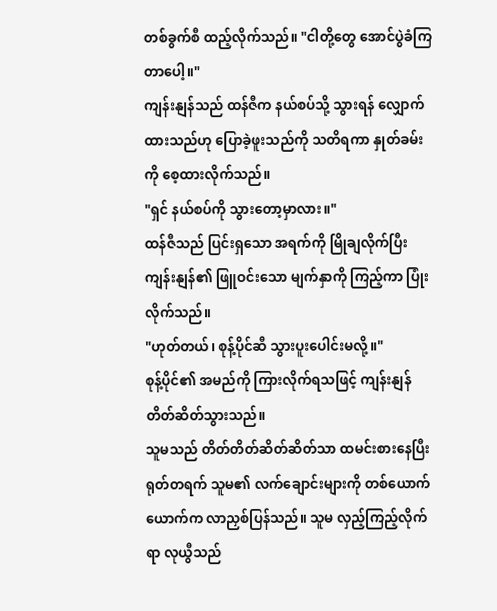တစ်ခွက်စီ ထည့်လိုက်သည်။ "ငါတို့တွေ အောင်ပွဲခံကြတာပေါ့။"
ကျန်းနျန်သည် ထန်ဇီက နယ်စပ်သို့ သွားရန် လျှောက်ထားသည်ဟု ပြောခဲ့ဖူးသည်ကို သတိရကာ နှုတ်ခမ်းကို စေ့ထားလိုက်သည်။
"ရှင် နယ်စပ်ကို သွားတော့မှာလား။"
ထန်ဇီသည် ပြင်းရှသော အရက်ကို မြိုချလိုက်ပြီး ကျန်းနျန်၏ ဖြူဝင်းသော မျက်နှာကို ကြည့်ကာ ပြုံးလိုက်သည်။
"ဟုတ်တယ်၊ စုန့်ပိုင်ဆီ သွားပူးပေါင်းမလို့။"
စုန့်ပိုင်၏ အမည်ကို ကြားလိုက်ရသဖြင့် ကျန်းနျန် တိတ်ဆိတ်သွားသည်။
သူမသည် တိတ်တိတ်ဆိတ်ဆိတ်သာ ထမင်းစားနေပြီး ရုတ်တရက် သူမ၏ လက်ချောင်းများကို တစ်ယောက်ယောက်က လာညှစ်ပြန်သည်။ သူမ လှည့်ကြည့်လိုက်ရာ လုယွီသည်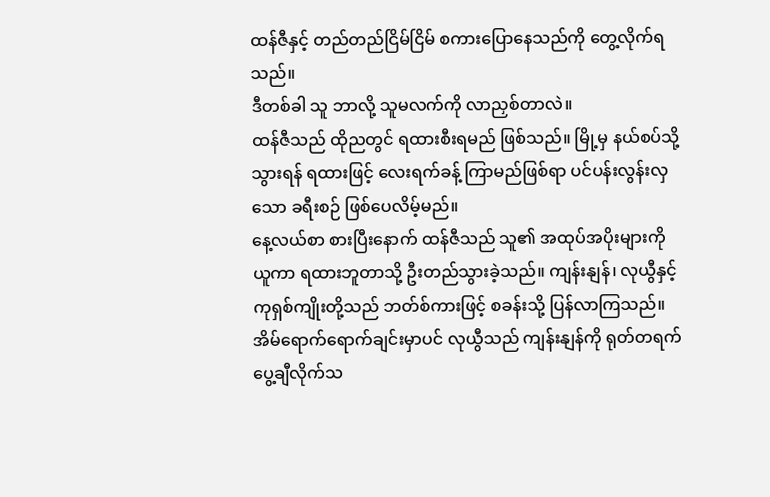ထန်ဇီနှင့် တည်တည်ငြိမ်ငြိမ် စကားပြောနေသည်ကို တွေ့လိုက်ရသည်။
ဒီတစ်ခါ သူ ဘာလို့ သူမလက်ကို လာညှစ်တာလဲ။
ထန်ဇီသည် ထိုညတွင် ရထားစီးရမည် ဖြစ်သည်။ မြို့မှ နယ်စပ်သို့ သွားရန် ရထားဖြင့် လေးရက်ခန့် ကြာမည်ဖြစ်ရာ ပင်ပန်းလွန်းလှသော ခရီးစဉ် ဖြစ်ပေလိမ့်မည်။
နေ့လယ်စာ စားပြီးနောက် ထန်ဇီသည် သူ၏ အထုပ်အပိုးများကို ယူကာ ရထားဘူတာသို့ ဦးတည်သွားခဲ့သည်။ ကျန်းနျန်၊ လုယွီနှင့် ကုရှစ်ကျိုးတို့သည် ဘတ်စ်ကားဖြင့် စခန်းသို့ ပြန်လာကြသည်။ အိမ်ရောက်ရောက်ချင်းမှာပင် လုယွီသည် ကျန်းနျန်ကို ရုတ်တရက် ပွေ့ချီလိုက်သ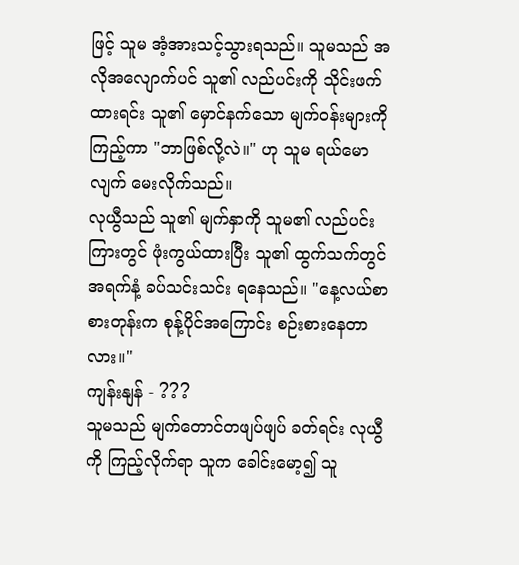ဖြင့် သူမ အံ့အားသင့်သွားရသည်။ သူမသည် အလိုအလျောက်ပင် သူ၏ လည်ပင်းကို သိုင်းဖက်ထားရင်း သူ၏ မှောင်နက်သော မျက်ဝန်းများကို ကြည့်ကာ "ဘာဖြစ်လို့လဲ။" ဟု သူမ ရယ်မောလျက် မေးလိုက်သည်။
လုယွီသည် သူ၏ မျက်နှာကို သူမ၏ လည်ပင်းကြားတွင် ဖုံးကွယ်ထားပြီး သူ၏ ထွက်သက်တွင် အရက်နံ့ ခပ်သင်းသင်း ရနေသည်။ "နေ့လယ်စာ စားတုန်းက စုန့်ပိုင်အကြောင်း စဉ်းစားနေတာလား။"
ကျန်းနျန် - ???
သူမသည် မျက်တောင်တဖျပ်ဖျပ် ခတ်ရင်း လုယွီကို ကြည့်လိုက်ရာ သူက ခေါင်းမော့၍ သူ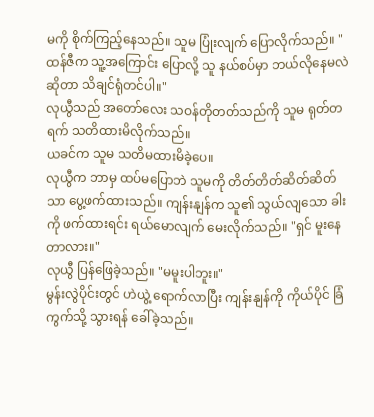မကို စိုက်ကြည့်နေသည်။ သူမ ပြုံးလျက် ပြောလိုက်သည်။ "ထန်ဇီက သူ့အကြောင်း ပြောလို့ သူ နယ်စပ်မှာ ဘယ်လိုနေမလဲဆိုတာ သိချင်ရုံတင်ပါ။"
လုယွီသည် အတော်လေး သဝန်တိုတတ်သည်ကို သူမ ရုတ်တရက် သတိထားမိလိုက်သည်။
ယခင်က သူမ သတိမထားမိခဲ့ပေ။
လုယွီက ဘာမှ ထပ်မပြောဘဲ သူမကို တိတ်တိတ်ဆိတ်ဆိတ်သာ ပွေ့ဖက်ထားသည်။ ကျန်းနျန်က သူ၏ သွယ်လျသော ခါးကို ဖက်ထားရင်း ရယ်မောလျက် မေးလိုက်သည်။ "ရှင် မူးနေတာလား။"
လုယွီ ပြန်ဖြေခဲ့သည်။ "မမူးပါဘူး။"
မွန်းလွဲပိုင်းတွင် ဟဲယွဲ့ ရောက်လာပြီး ကျန်းနျန်ကို ကိုယ်ပိုင် ခြံကွက်သို့ သွားရန် ခေါ်ခဲ့သည်။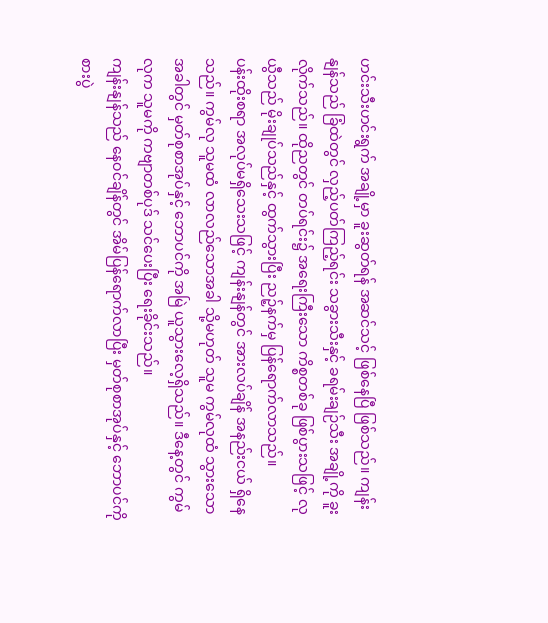ဟင်းသီးဟင်းရွက် အချို့မှာ ခူးဆွတ်ရန် အဆင်သင့် ဖြစ်နေပြီ ဖြစ်သည်။ ကျန်းနျန်သည် ခြံထဲတွင် လှည့်ပတ်ကြည့်ရင်း သခွားသီးနှင့် ခရမ်းချဉ်သီး အချို့ကို ခူးလိုက်သည်။ ထိုညတွင် တပ်ရင်း၌ အရေးကြီးသော ကိစ္စတစ်ခု ဖြစ်ပွားသဖြင့် လုယွီသည် မိုးချုပ်သည်နှင့် ထွက်သွားပြီး ညဉ့်နက်မှ ပြန်ရောက်လာသည်။
ပန်းထိုးစရာ အလုပ်မရှိသေးသဖြင့် ကျန်းနျန်တွင် အားလပ်ချိန် အနည်းငယ် ရှိနေသည်။ ကွမ်လု သူမထံ လာလည်သောအခါ သို့မဟုတ် သူမ ကွမ်လုထံ သွားသောအခါတွင် မှတ်စုစာအုပ်နှင့် ဘောပင်ကို အမြဲ ယူသွားလေ့ရှိသည်။ ဒီနေ့တွင် ကွမ်လုက သူမကို ကဗျာတစ်ပုဒ် သင်ပေးပြီး ရေးခိုင်းသည်။
ကျန်းနျန်သည် နေဝင်ချိန်တွင် အိမ်ပြန်ရောက်လာပြီး မှတ်စုစာအုပ်နှင့် ဘောပင်ကို စားပွဲ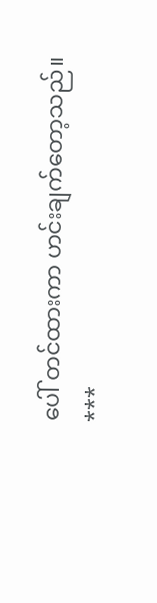ပေါ် တင်ထားကာ ဟင်းချက်တော့သည်။
***